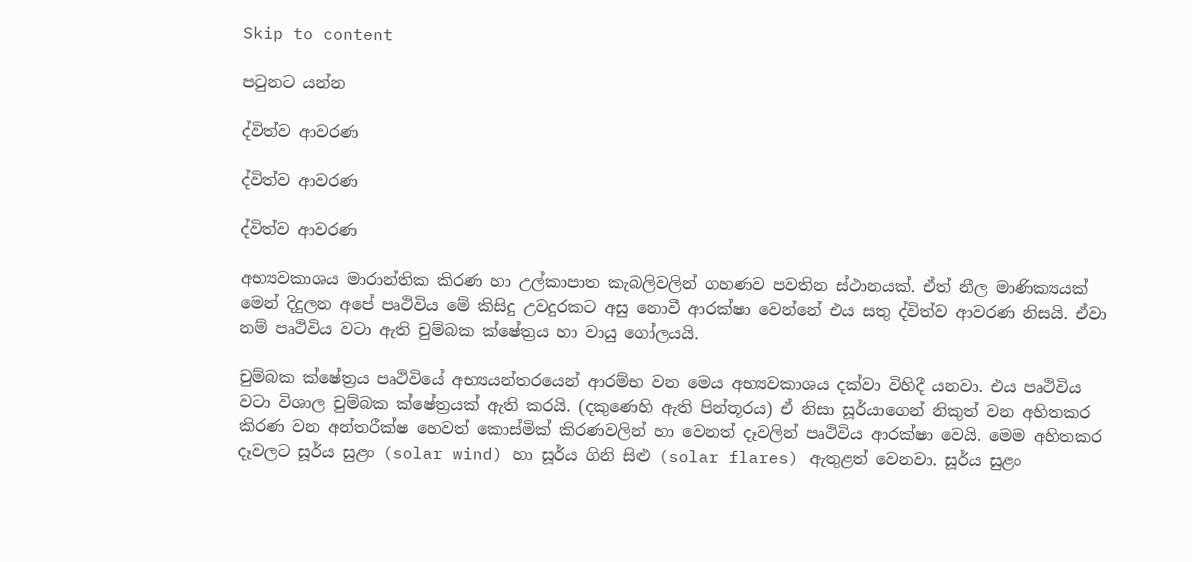Skip to content

පටුනට යන්න

ද්විත්ව ආවරණ

ද්විත්ව ආවරණ

ද්විත්ව ආවරණ

අභ්‍යවකාශය මාරාන්තික කිරණ හා උල්කාපාත කැබලිවලින් ගහණව පවතින ස්ථානයක්. ඒත් නීල මාණික්‍යයක් මෙන් දිදුලන අපේ පෘථිවිය මේ කිසිදු උවදුරකට අසු නොවී ආරක්ෂා වෙන්නේ එය සතු ද්විත්ව ආවරණ නිසයි. ඒවා නම් පෘථිවිය වටා ඇති චුම්බක ක්ෂේත්‍රය හා වායු ගෝලයයි.

චුම්බක ක්ෂේත්‍රය පෘථිවියේ අභ්‍යයන්තරයෙන් ආරම්භ වන මෙය අභ්‍යවකාශය දක්වා විහිදී යනවා. එය පෘථිවිය වටා විශාල චුම්බක ක්ෂේත්‍රයක් ඇති කරයි. (දකුණෙහි ඇති පින්තූරය) ඒ නිසා සූර්යාගෙන් නිකුත් වන අහිතකර කිරණ වන අන්තරීක්ෂ හෙවත් කොස්මික් කිරණවලින් හා වෙනත් දෑවලින් පෘථිවිය ආරක්ෂා වෙයි. මෙම අහිතකර දෑවලට සූර්ය සුළං (solar wind) හා සූර්ය ගිනි සිළු (solar flares) ඇතුළත් වෙනවා. සූර්ය සුළං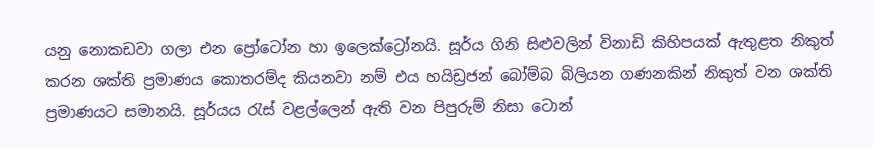යනු නොකඩවා ගලා එන ප්‍රෝටෝන හා ඉලෙක්ට්‍රෝනයි. සූර්ය ගිනි සිළුවලින් විනාඩි කිහිපයක් ඇතුළත නිකුත් කරන ශක්ති ප්‍රමාණය කොතරම්ද කියනවා නම් එය හයිඩ්‍රජන් බෝම්බ බිලියන ගණනකින් නිකුත් වන ශක්ති ප්‍රමාණයට සමානයි. සූර්යය රැස් වළල්ලෙන් ඇති වන පිපුරුම් නිසා ටොන්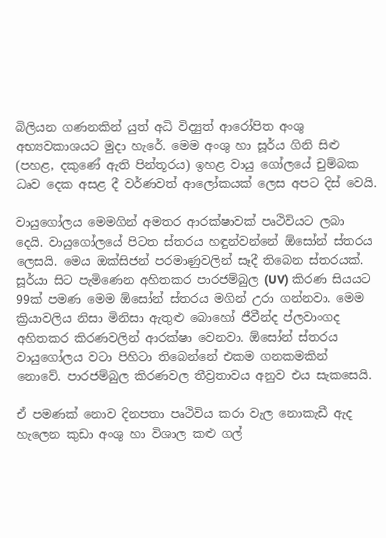බිලියන ගණනකින් යුත් අධි විද්‍යුත් ආරෝපිත අංශු අභ්‍යවකාශයට මුදා හැරේ. මෙම අංශු හා සූර්ය ගිනි සිළු (පහළ, දකුණේ ඇති පින්තූරය) ඉහළ වායු ගෝලයේ චුම්බක ධෘව දෙක අසළ දී වර්ණවත් ආලෝකයක් ලෙස අපට දිස් වෙයි.

වායුගෝලය මෙමගින් අමතර ආරක්ෂාවක් පෘථිවියට ලබා දෙයි. වායුගෝලයේ පිටත ස්තරය හඳුන්වන්නේ ඕසෝන් ස්තරය ලෙසයි. මෙය ඔක්සිජන් පරමාණුවලින් සෑදී තිබෙන ස්තරයක්. සූර්යා සිට පැමිණෙන අහිතකර පාරජම්බුල (UV) කිරණ සියයට 99ක් පමණ මෙම ඕසෝන් ස්තරය මගින් උරා ගන්නවා. මෙම ක්‍රියාවලිය නිසා මිනිසා ඇතුළු බොහෝ ජීවීන්ද ප්ලවාංගද අහිතකර කිරණවලින් ආරක්ෂා වෙනවා. ඕසෝන් ස්තරය වායුගෝලය වටා පිහිටා තිබෙන්නේ එකම ගනකමකින් නොවේ. පාරජම්බුල කිරණවල තීව්‍රතාවය අනුව එය සැකසෙයි.

ඒ පමණක් නොව දිනපතා පෘථිවිය කරා වැල නොකැඩී ඇද හැලෙන කුඩා අංශු හා විශාල කළු ගල්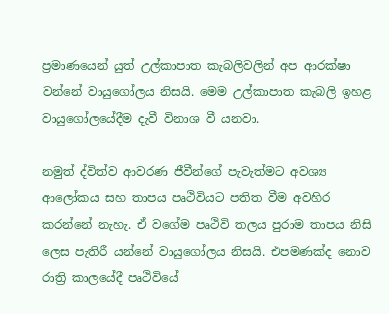ප්‍රමාණයෙන් යුත් උල්කාපාත කැබලිවලින් අප ආරක්ෂා වන්නේ වායුගෝලය නිසයි. මෙම උල්කාපාත කැබලි ඉහළ වායුගෝලයේදීම දැවී විනාශ වී යනවා.

නමුත් ද්විත්ව ආවරණ ජීවීන්ගේ පැවැත්මට අවශ්‍ය ආලෝකය සහ තාපය පෘථිවියට පතිත වීම අවහිර කරන්නේ නැහැ. ඒ වගේම පෘථිවි තලය පුරාම තාපය නිසි ලෙස පැතිරී යන්නේ වායුගෝලය නිසයි. එපමණක්ද නොව රාත්‍රි කාලයේදී පෘථිවියේ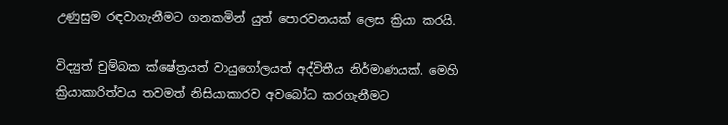උණුසුම රඳවාගැනීමට ගනකමින් යුත් පොරවනයක් ලෙස ක්‍රියා කරයි.

විද්‍යුත් චුම්බක ක්ෂේත්‍රයත් වායුගෝලයත් අද්විතීය නිර්මාණයක්. මෙහි ක්‍රියාකාරිත්වය තවමත් නිසියාකාරව අවබෝධ කරගැනීමට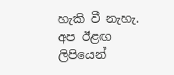හැකි වී නැහැ. අප ඊළඟ ලිපියෙන්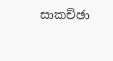සාකච්ඡා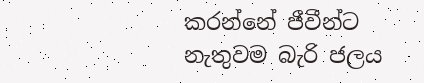කරන්නේ ජීවීන්ට නැතුවම බැරි ජලය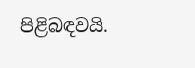පිළිබඳවයි.